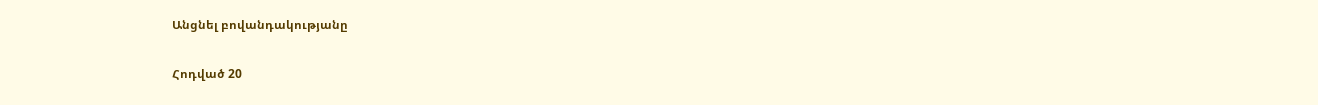Անցնել բովանդակությանը

Հոդված 20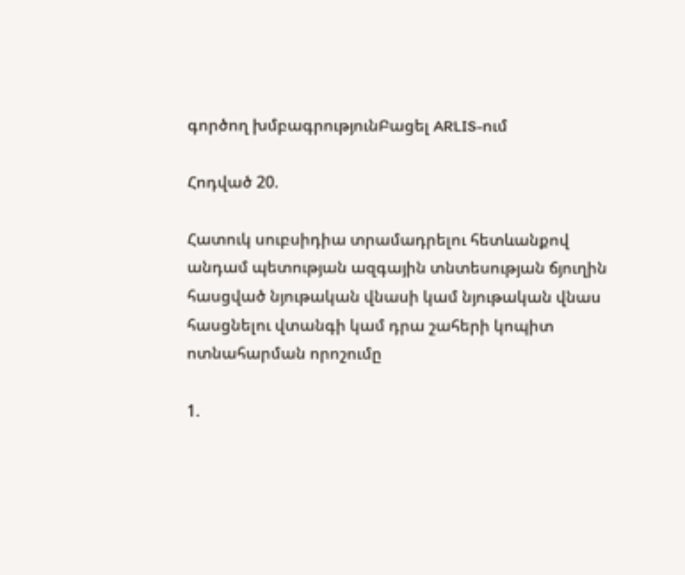գործող խմբագրությունԲացել ARLIS-ում

Հոդված 20.

Հատուկ սուբսիդիա տրամադրելու հետևանքով անդամ պետության ազգային տնտեսության ճյուղին հասցված նյութական վնասի կամ նյութական վնաս հասցնելու վտանգի կամ դրա շահերի կոպիտ ոտնահարման որոշումը

1.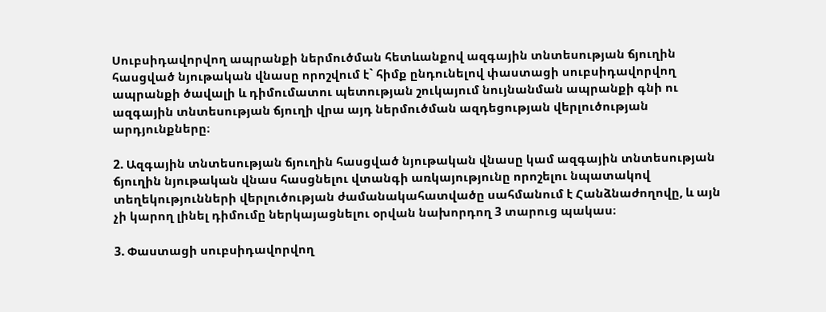Սուբսիդավորվող ապրանքի ներմուծման հետևանքով ազգային տնտեսության ճյուղին հասցված նյութական վնասը որոշվում է` հիմք ընդունելով փաստացի սուբսիդավորվող ապրանքի ծավալի և դիմումատու պետության շուկայում նույնանման ապրանքի գնի ու ազգային տնտեսության ճյուղի վրա այդ ներմուծման ազդեցության վերլուծության արդյունքները։

2. Ազգային տնտեսության ճյուղին հասցված նյութական վնասը կամ ազգային տնտեսության ճյուղին նյութական վնաս հասցնելու վտանգի առկայությունը որոշելու նպատակով տեղեկությունների վերլուծության ժամանակահատվածը սահմանում է Հանձնաժողովը, և այն չի կարող լինել դիմումը ներկայացնելու օրվան նախորդող 3 տարուց պակաս։

3. Փաստացի սուբսիդավորվող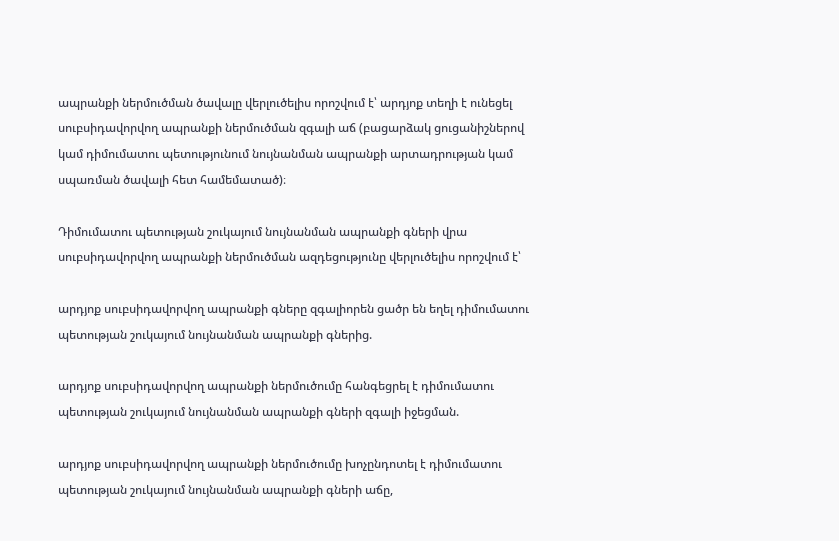ապրանքի ներմուծման ծավալը վերլուծելիս որոշվում է՝ արդյոք տեղի է ունեցել սուբսիդավորվող ապրանքի ներմուծման զգալի աճ (բացարձակ ցուցանիշներով կամ դիմումատու պետությունում նույնանման ապրանքի արտադրության կամ սպառման ծավալի հետ համեմատած)։

Դիմումատու պետության շուկայում նույնանման ապրանքի գների վրա սուբսիդավորվող ապրանքի ներմուծման ազդեցությունը վերլուծելիս որոշվում է՝

արդյոք սուբսիդավորվող ապրանքի գները զգալիորեն ցածր են եղել դիմումատու պետության շուկայում նույնանման ապրանքի գներից.

արդյոք սուբսիդավորվող ապրանքի ներմուծումը հանգեցրել է դիմումատու պետության շուկայում նույնանման ապրանքի գների զգալի իջեցման.

արդյոք սուբսիդավորվող ապրանքի ներմուծումը խոչընդոտել է դիմումատու պետության շուկայում նույնանման ապրանքի գների աճը,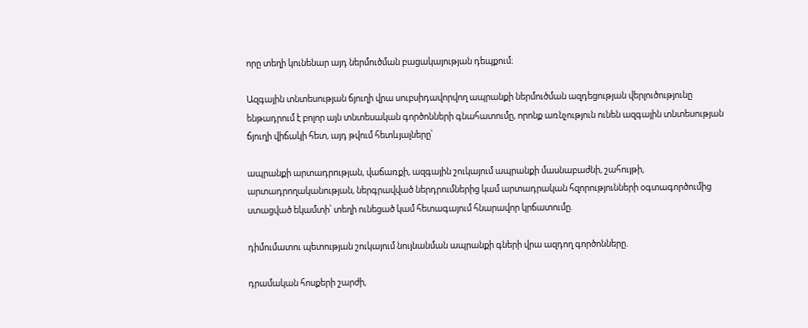որը տեղի կունենար այդ ներմուծման բացակայության դեպքում։

Ազգային տնտեսության ճյուղի վրա սուբսիդավորվող ապրանքի ներմուծման ազդեցության վերլուծությունը ենթադրում է բոլոր այն տնտեսական գործոնների գնահատումը, որոնք առնչություն ունեն ազգային տնտեսության ճյուղի վիճակի հետ, այդ թվում հետևյալները՝

ապրանքի արտադրության, վաճառքի, ազգային շուկայում ապրանքի մասնաբաժնի, շահույթի, արտադրողականության, ներգրավված ներդրումներից կամ արտադրական հզորությունների օգտագործումից ստացված եկամտի՝ տեղի ունեցած կամ հետագայում հնարավոր կրճատումը.

դիմումատու պետության շուկայում նույնանման ապրանքի գների վրա ազդող գործոնները.

դրամական հոսքերի շարժի,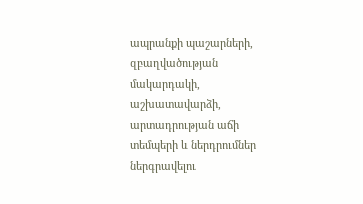ապրանքի պաշարների, զբաղվածության մակարդակի, աշխատավարձի, արտադրության աճի տեմպերի և ներդրումներ ներգրավելու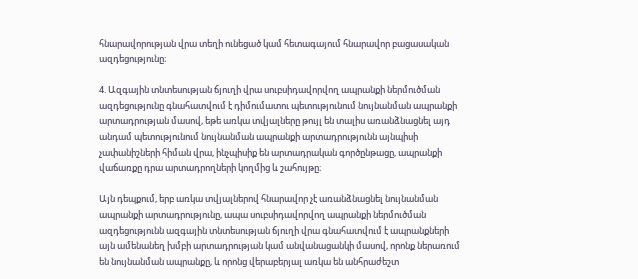հնարավորության վրա տեղի ունեցած կամ հետագայում հնարավոր բացասական ազդեցությունը։

4. Ազգային տնտեսության ճյուղի վրա սուբսիդավորվող ապրանքի ներմուծման ազդեցությունը գնահատվում է դիմումատու պետությունում նույնանման ապրանքի արտադրության մասով, եթե առկա տվյալները թույլ են տալիս առանձնացնել այդ անդամ պետությունում նույնանման ապրանքի արտադրությունն այնպիսի չափանիշների հիման վրա, ինչպիսիք են արտադրական գործընթացը, ապրանքի վաճառքը դրա արտադրողների կողմից և շահույթը։

Այն դեպքում, երբ առկա տվյալներով հնարավոր չէ առանձնացնել նույնանման ապրանքի արտադրությունը, ապա սուբսիդավորվող ապրանքի ներմուծման ազդեցությունն ազգային տնտեսության ճյուղի վրա գնահատվում է ապրանքների այն ամենանեղ խմբի արտադրության կամ անվանացանկի մասով, որոնք ներառում են նույնանման ապրանքը, և որոնց վերաբերյալ առկա են անհրաժեշտ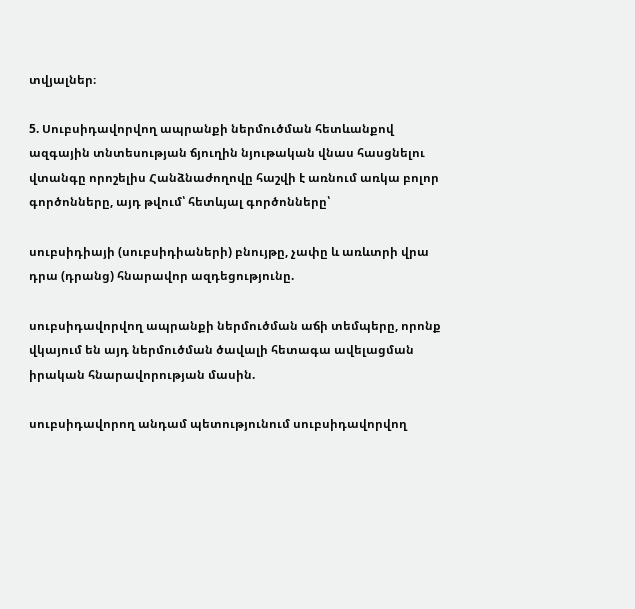տվյալներ։

5. Սուբսիդավորվող ապրանքի ներմուծման հետևանքով ազգային տնտեսության ճյուղին նյութական վնաս հասցնելու վտանգը որոշելիս Հանձնաժողովը հաշվի է առնում առկա բոլոր գործոնները, այդ թվում՝ հետևյալ գործոնները՝

սուբսիդիայի (սուբսիդիաների) բնույթը, չափը և առևտրի վրա դրա (դրանց) հնարավոր ազդեցությունը.

սուբսիդավորվող ապրանքի ներմուծման աճի տեմպերը, որոնք վկայում են այդ ներմուծման ծավալի հետագա ավելացման իրական հնարավորության մասին.

սուբսիդավորող անդամ պետությունում սուբսիդավորվող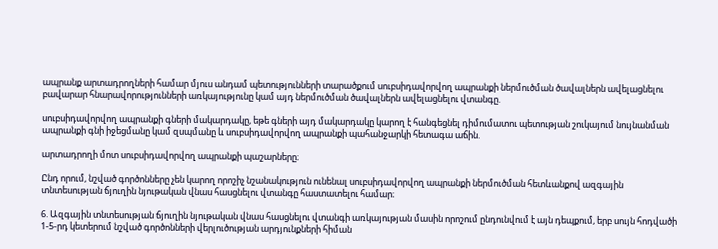ապրանք արտադրողների համար մյուս անդամ պետությունների տարածքում սուբսիդավորվող ապրանքի ներմուծման ծավալներն ավելացնելու բավարար հնարավորությունների առկայությունը կամ այդ ներմուծման ծավալներն ավելացնելու վտանգը.

սուբսիդավորվող ապրանքի գների մակարդակը, եթե գների այդ մակարդակը կարող է հանգեցնել դիմումատու պետության շուկայում նույնանման ապրանքի գնի իջեցմանը կամ զսպմանը և սուբսիդավորվող ապրանքի պահանջարկի հետագա աճին.

արտադրողի մոտ սուբսիդավորվող ապրանքի պաշարները։

Ընդ որում, նշված գործոնները չեն կարող որոշիչ նշանակություն ունենալ սուբսիդավորվող ապրանքի ներմուծման հետևանքով ազգային տնտեսության ճյուղին նյութական վնաս հասցնելու վտանգը հաստատելու համար։

6. Ազգային տնտեսության ճյուղին նյութական վնաս հասցնելու վտանգի առկայության մասին որոշում ընդունվում է այն դեպքում, երբ սույն հոդվածի 1-5-րդ կետերում նշված գործոնների վերլուծության արդյունքների հիման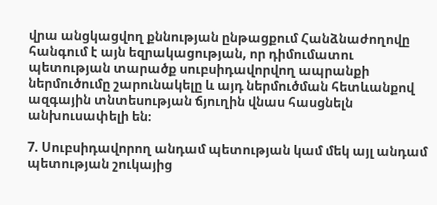վրա անցկացվող քննության ընթացքում Հանձնաժողովը հանգում է այն եզրակացության, որ դիմումատու պետության տարածք սուբսիդավորվող ապրանքի ներմուծումը շարունակելը և այդ ներմուծման հետևանքով ազգային տնտեսության ճյուղին վնաս հասցնելն անխուսափելի են։

7. Սուբսիդավորող անդամ պետության կամ մեկ այլ անդամ պետության շուկայից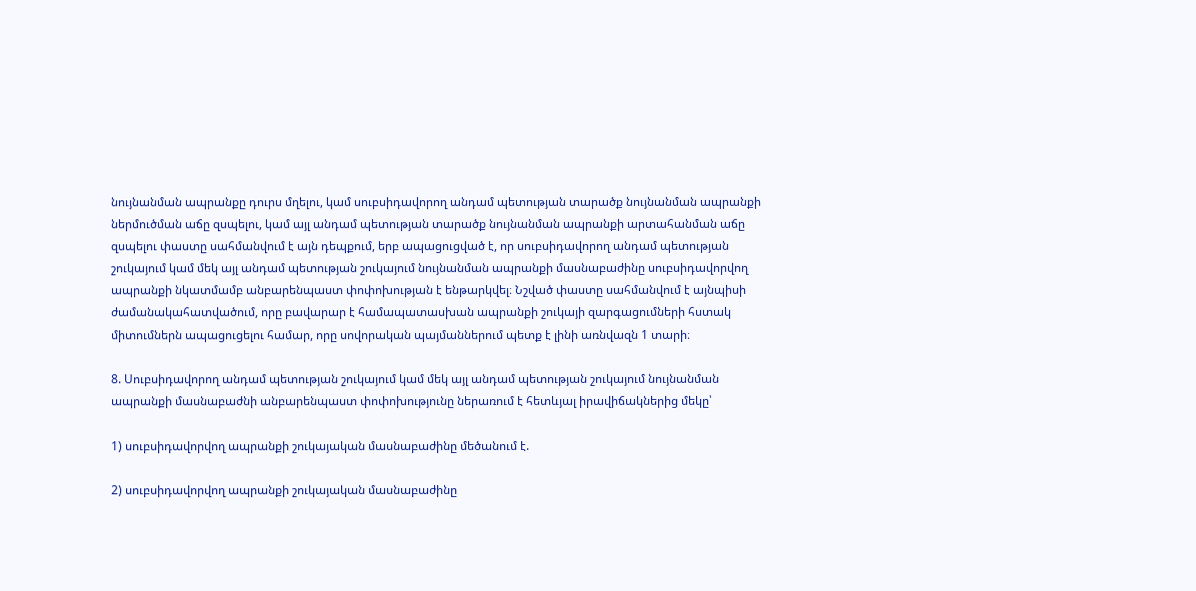նույնանման ապրանքը դուրս մղելու, կամ սուբսիդավորող անդամ պետության տարածք նույնանման ապրանքի ներմուծման աճը զսպելու, կամ այլ անդամ պետության տարածք նույնանման ապրանքի արտահանման աճը զսպելու փաստը սահմանվում է այն դեպքում, երբ ապացուցված է, որ սուբսիդավորող անդամ պետության շուկայում կամ մեկ այլ անդամ պետության շուկայում նույնանման ապրանքի մասնաբաժինը սուբսիդավորվող ապրանքի նկատմամբ անբարենպաստ փոփոխության է ենթարկվել։ Նշված փաստը սահմանվում է այնպիսի ժամանակահատվածում, որը բավարար է համապատասխան ապրանքի շուկայի զարգացումների հստակ միտումներն ապացուցելու համար, որը սովորական պայմաններում պետք է լինի առնվազն 1 տարի։

8. Սուբսիդավորող անդամ պետության շուկայում կամ մեկ այլ անդամ պետության շուկայում նույնանման ապրանքի մասնաբաժնի անբարենպաստ փոփոխությունը ներառում է հետևյալ իրավիճակներից մեկը՝

1) սուբսիդավորվող ապրանքի շուկայական մասնաբաժինը մեծանում է.

2) սուբսիդավորվող ապրանքի շուկայական մասնաբաժինը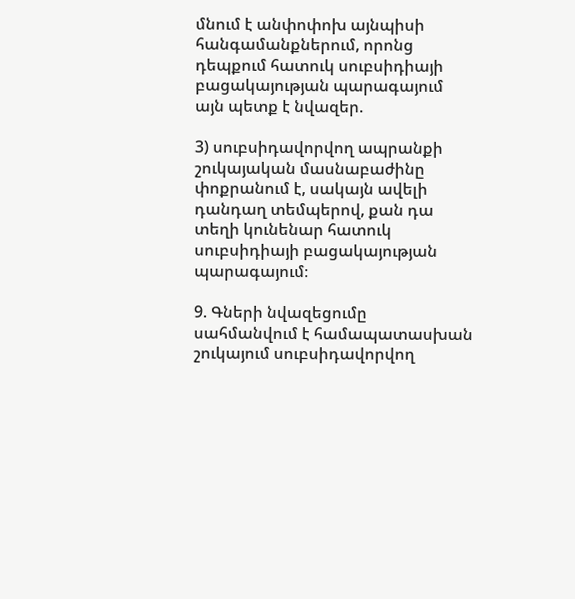մնում է անփոփոխ այնպիսի հանգամանքներում, որոնց դեպքում հատուկ սուբսիդիայի բացակայության պարագայում այն պետք է նվազեր.

3) սուբսիդավորվող ապրանքի շուկայական մասնաբաժինը փոքրանում է, սակայն ավելի դանդաղ տեմպերով, քան դա տեղի կունենար հատուկ սուբսիդիայի բացակայության պարագայում։

9. Գների նվազեցումը սահմանվում է համապատասխան շուկայում սուբսիդավորվող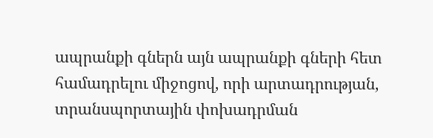ապրանքի գներն այն ապրանքի գների հետ համադրելու միջոցով, որի արտադրության, տրանսպորտային փոխադրման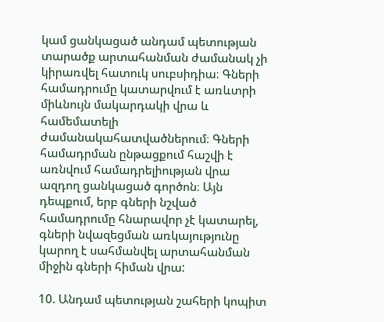կամ ցանկացած անդամ պետության տարածք արտահանման ժամանակ չի կիրառվել հատուկ սուբսիդիա։ Գների համադրումը կատարվում է առևտրի միևնույն մակարդակի վրա և համեմատելի ժամանակահատվածներում։ Գների համադրման ընթացքում հաշվի է առնվում համադրելիության վրա ազդող ցանկացած գործոն։ Այն դեպքում, երբ գների նշված համադրումը հնարավոր չէ կատարել, գների նվազեցման առկայությունը կարող է սահմանվել արտահանման միջին գների հիման վրա:

10. Անդամ պետության շահերի կոպիտ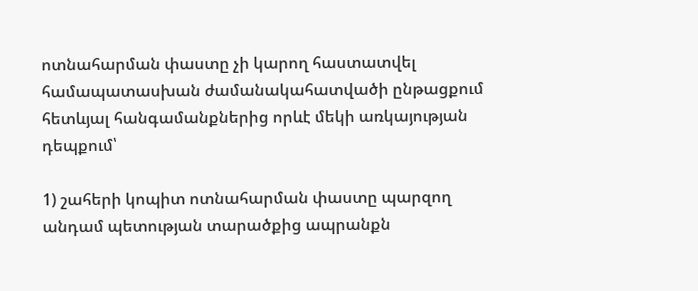ոտնահարման փաստը չի կարող հաստատվել համապատասխան ժամանակահատվածի ընթացքում հետևյալ հանգամանքներից որևէ մեկի առկայության դեպքում՝

1) շահերի կոպիտ ոտնահարման փաստը պարզող անդամ պետության տարածքից ապրանքն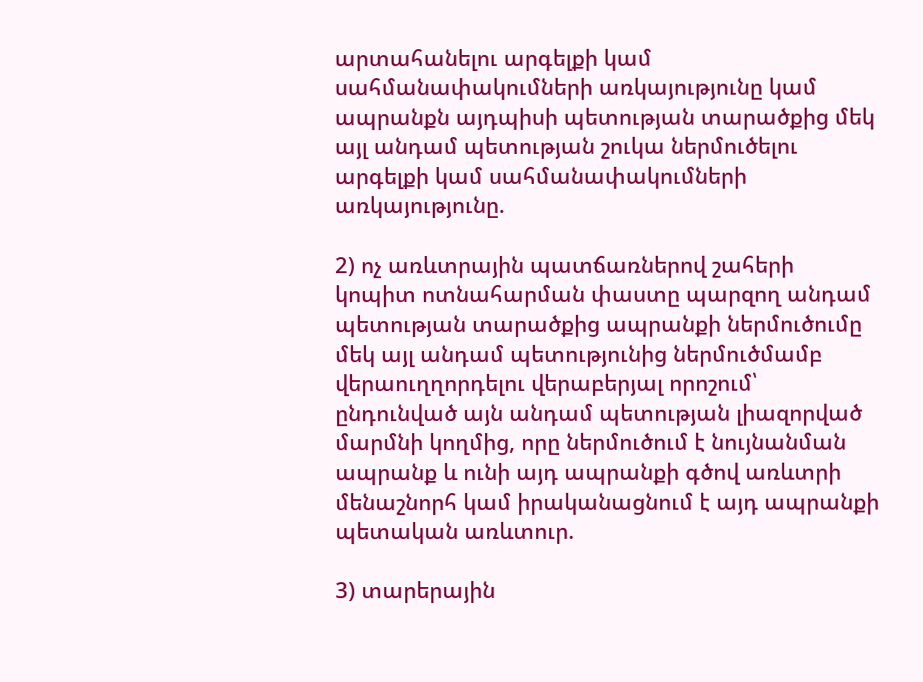արտահանելու արգելքի կամ սահմանափակումների առկայությունը կամ ապրանքն այդպիսի պետության տարածքից մեկ այլ անդամ պետության շուկա ներմուծելու արգելքի կամ սահմանափակումների առկայությունը.

2) ոչ առևտրային պատճառներով շահերի կոպիտ ոտնահարման փաստը պարզող անդամ պետության տարածքից ապրանքի ներմուծումը մեկ այլ անդամ պետությունից ներմուծմամբ վերաուղղորդելու վերաբերյալ որոշում՝ ընդունված այն անդամ պետության լիազորված մարմնի կողմից, որը ներմուծում է նույնանման ապրանք և ունի այդ ապրանքի գծով առևտրի մենաշնորհ կամ իրականացնում է այդ ապրանքի պետական առևտուր.

3) տարերային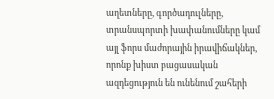աղետները, գործադուլները, տրանսպորտի խափանումները կամ այլ ֆորս մաժորային իրավիճակներ, որոնք խիստ բացասական ազդեցություն են ունենում շահերի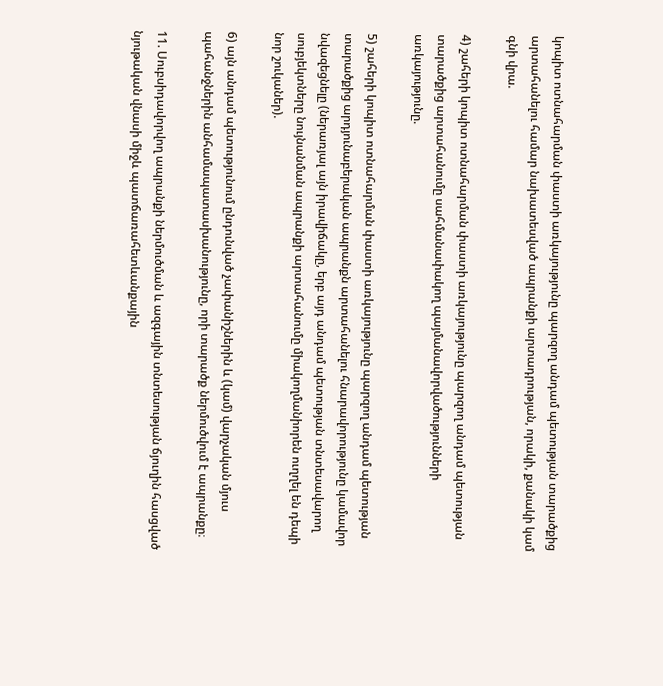կոպիտ ոտնահարման փաստի առկայությունը պարզող անդամ պետության տարածքից արտահանելու համար նախատեսված ապրանքի արտադրության, որակի, քանակի կամ գնի վրա.

4) շահերի կոպիտ ոտնահարման փաստի առկայությունը պարզող անդամ պետության տարածքից արտահանումը սահմանափակող պայմանավորվածությունների առկայությունը.

5) շահերի կոպիտ ոտնահարման փաստի առկայությունը պարզող անդամ պետության տարածքից արդյունաբերական ապրանքն արտահանելու հնարավորությունը կամավոր նվազեցնելը (ներառյալ այն իրավիճակը, երբ այդ անդամ պետության տնտեսավարող սուբյեկտները նույնանման ապրանքի արտահանումը միակողմանիորեն ուղղել են դեպի նոր շուկաներ).

6) այն անդամ պետությունում ընդունված չափանիշներին և (կամ) վարչական մյուս պահանջներին անհամապատասխանությունը, որի տարածք ներմուծվում է ապրանքը։

11. Սուբսիդավորվող ապրանքի ներմուծման և ազգային տնտեսության ճյուղին հասցված նյութական վնասի միջև պատճառահետևանքային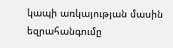կապի առկայության մասին եզրահանգումը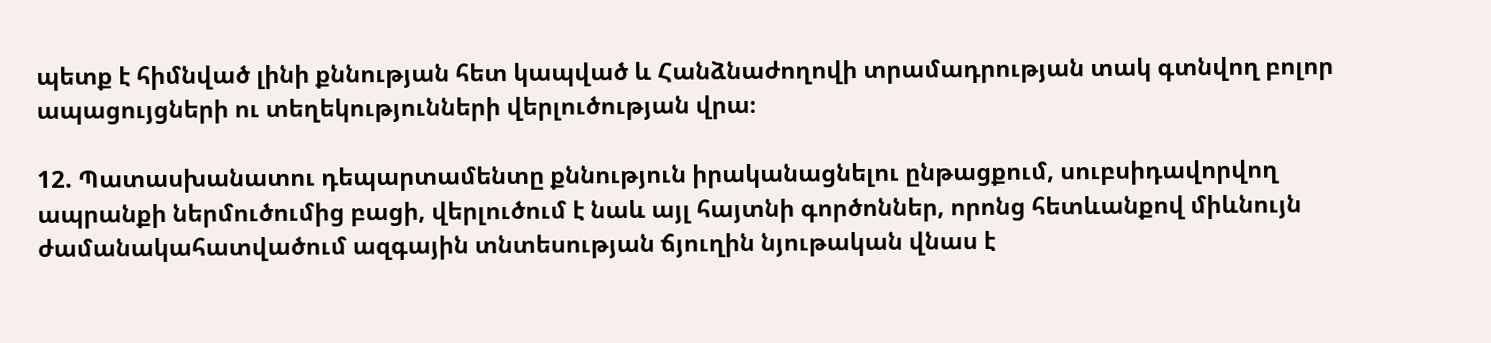պետք է հիմնված լինի քննության հետ կապված և Հանձնաժողովի տրամադրության տակ գտնվող բոլոր ապացույցների ու տեղեկությունների վերլուծության վրա։

12. Պատասխանատու դեպարտամենտը քննություն իրականացնելու ընթացքում, սուբսիդավորվող ապրանքի ներմուծումից բացի, վերլուծում է նաև այլ հայտնի գործոններ, որոնց հետևանքով միևնույն ժամանակահատվածում ազգային տնտեսության ճյուղին նյութական վնաս է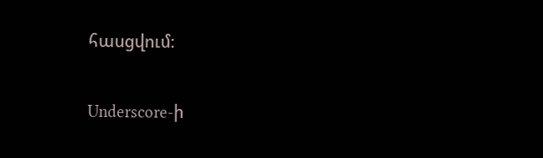հասցվում։

Underscore-ի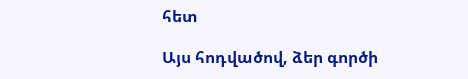հետ

Այս հոդվածով, ձեր գործի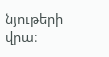նյութերի վրա։